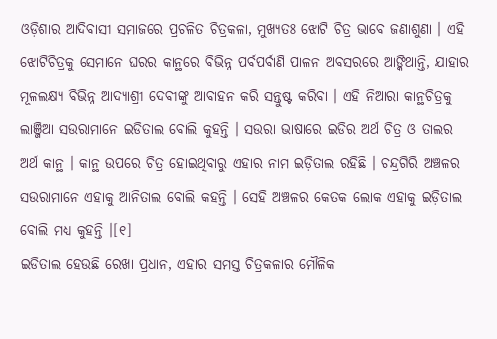ଓଡ଼ିଶାର ଆଦିବାସୀ ସମାଜରେ ପ୍ରଚଳିତ ଚିତ୍ରକଳା, ମୁଖ୍ୟତଃ ଝୋଟି ଚିତ୍ର ଭାବେ ଜଣାଶୁଣା । ଏହି ଝୋଟିଚିତ୍ରକୁ ସେମାନେ ଘରର କାନ୍ଥରେ ବିଭିନ୍ନ ପର୍ବପର୍ବାଣି ପାଳନ ଅବସରରେ ଆଙ୍କିଥାନ୍ତି, ଯାହାର ମୂଳଲକ୍ଷ୍ୟ ବିଭିନ୍ନ ଆଦ୍ୟାଶ୍ରୀ ଦେବୀଙ୍କୁ ଆବାହନ କରି ସନ୍ତୁଷ୍ଟ କରିବା । ଏହି ନିଆରା କାନ୍ଥଚିତ୍ରକୁ ଲାଞ୍ଜିଆ ସଉରାମାନେ ଇଡିତାଲ ବୋଲି କୁହନ୍ତି । ସଉରା ଭାଷାରେ ଇଡିର ଅର୍ଥ ଚିତ୍ର ଓ ତାଲର ଅର୍ଥ କାନ୍ଥ । କାନ୍ଥ ଉପରେ ଚିତ୍ର ହୋଇଥିବାରୁ ଏହାର ନାମ ଇଡ଼ିତାଲ ରହିଛି । ଚନ୍ଦ୍ରଗିରି ଅଞ୍ଚଳର ସଉରାମାନେ ଏହାକୁ ଆନିତାଲ ବୋଲି କହନ୍ତି । ସେହି ଅଞ୍ଚଳର କେତକ ଲୋକ ଏହାକୁ ଇଡ଼ିତାଲ ବୋଲି ମଧ୍ୟ କୁହନ୍ତି ।[୧]
ଇଡିତାଲ ହେଉଛି ରେଖା ପ୍ରଧାନ, ଏହାର ସମସ୍ତ ଚିତ୍ରକଳାର ମୌଳିକ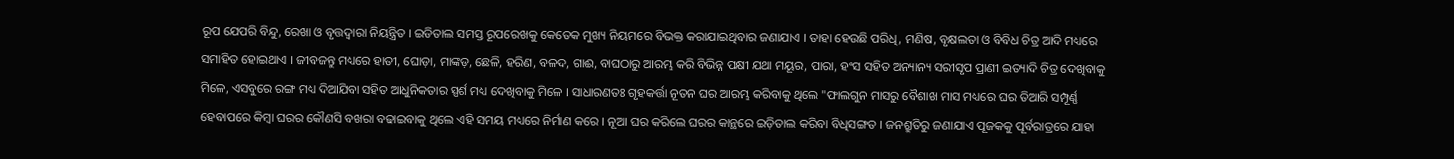ରୂପ ଯେପରି ବିନ୍ଦୁ, ରେଖା ଓ ବୃତ୍ତଦ୍ୱାରା ନିୟନ୍ତ୍ରିତ । ଇଡିତାଲ ସମସ୍ତ ରୂପରେଖକୁ କେତେକ ମୁଖ୍ୟ ନିୟମରେ ବିଭକ୍ତ କରାଯାଇଥିବାର ଜଣାଯାଏ । ତାହା ହେଉଛି ପରିଧି, ମଣିଷ, ବୃକ୍ଷଲତା ଓ ବିବିଧ ଚିତ୍ର ଆଦି ମଧ୍ୟରେ ସମାହିତ ହୋଇଥାଏ । ଜୀବଜନ୍ତୁ ମଧ୍ୟରେ ହାତୀ, ଘୋଡ଼ା, ମାଙ୍କଡ଼, ଛେଳି, ହରିଣ, ବଳଦ, ଗାଈ, ବାଘଠାରୁ ଆରମ୍ଭ କରି ବିଭିନ୍ନ ପକ୍ଷୀ ଯଥା ମୟୂର, ପାରା, ହଂସ ସହିତ ଅନ୍ୟାନ୍ୟ ସରୀସୃପ ପ୍ରାଣୀ ଇତ୍ୟାଦି ଚିତ୍ର ଦେଖିବାକୁ ମିଳେ, ଏସବୁରେ ରଙ୍ଗ ମଧ୍ୟ ଦିଆଯିବା ସହିତ ଆଧୁନିକତାର ସ୍ପର୍ଶ ମଧ୍ୟ ଦେଖିବାକୁ ମିଳେ । ସାଧାରଣତଃ ଗୃହକର୍ତ୍ତା ନୂତନ ଘର ଆରମ୍ଭ କରିବାକୁ ଥିଲେ "ଫାଲଗୁନ ମାସରୁ ବୈଶାଖ ମାସ ମଧ୍ୟରେ ଘର ତିଆରି ସମ୍ପୂର୍ଣ୍ଣ ହେବାପରେ କିମ୍ବା ଘରର କୌଣସି ବଖରା ବଢାଇବାକୁ ଥିଲେ ଏହି ସମୟ ମଧ୍ୟରେ ନିର୍ମାଣ କରେ । ନୂଆ ଘର କରିଲେ ଘରର କାନ୍ଥରେ ଇଡ଼ିତାଲ କରିବା ବିଧିସଙ୍ଗତ । ଜନଶ୍ରୁତିରୁ ଜଣାଯାଏ ପୂଜକକୁ ପୂର୍ବରାତ୍ରରେ ଯାହା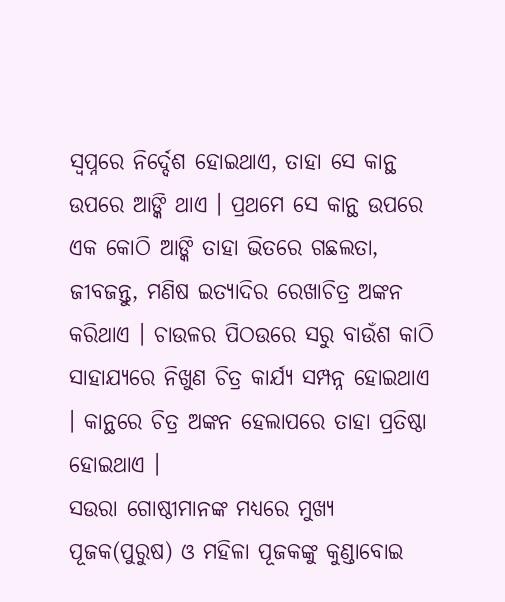ସ୍ୱପ୍ନରେ ନିର୍ଦ୍ଦେଶ ହୋଇଥାଏ, ତାହା ସେ କାନ୍ଥ ଉପରେ ଆଙ୍କି ଥାଏ । ପ୍ରଥମେ ସେ କାନ୍ଥ ଉପରେ ଏକ କୋଠି ଆଙ୍କି ତାହା ଭିତରେ ଗଛଲତା, ଜୀବଜନ୍ତୁ, ମଣିଷ ଇତ୍ୟାଦିର ରେଖାଚିତ୍ର ଅଙ୍କନ କରିଥାଏ । ଚାଉଳର ପିଠଉରେ ସରୁ ବାଉଁଶ କାଠି ସାହାଯ୍ୟରେ ନିଖୁଣ ଚିତ୍ର କାର୍ଯ୍ୟ ସମ୍ପନ୍ନ ହୋଇଥାଏ । କାନ୍ଥରେ ଚିତ୍ର ଅଙ୍କନ ହେଲାପରେ ତାହା ପ୍ରତିଷ୍ଠା ହୋଇଥାଏ ।
ସଉରା ଗୋଷ୍ଠୀମାନଙ୍କ ମଧ୍ୟରେ ମୁଖ୍ୟ ପୂଜକ(ପୁରୁଷ) ଓ ମହିଳା ପୂଜକଙ୍କୁ କୁଣ୍ଡାବୋଇ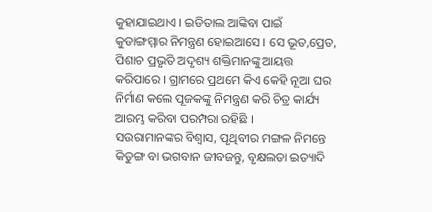କୁହାଯାଇଥାଏ । ଇଡିତାଲ ଆଙ୍କିବା ପାଇଁ କୁଡାଙ୍ଗମ୍ମାର ନିମନ୍ତ୍ରଣ ହୋଇଆସେ । ସେ ଭୂତ,ପ୍ରେତ, ପିଶାଚ ପ୍ରଭୃତି ଅଦୃଶ୍ୟ ଶକ୍ତିମାନଙ୍କୁ ଆୟତ୍ତ କରିପାରେ । ଗ୍ରାମରେ ପ୍ରଥମେ କିଏ କେହି ନୂଆ ଘର ନିର୍ମାଣ କଲେ ପୂଜକଙ୍କୁ ନିମନ୍ତ୍ରଣ କରି ଚିତ୍ର କାର୍ଯ୍ୟ ଆରମ୍ଭ କରିବା ପରମ୍ପରା ରହିଛି ।
ସଉରାମାନଙ୍କର ବିଶ୍ୱାସ, ପୃଥିବୀର ମଙ୍ଗଳ ନିମନ୍ତେ କିତୁଙ୍ଗ ବା ଭଗବାନ ଜୀବଜନ୍ତୁ, ବୃକ୍ଷଲତା ଇତ୍ୟାଦି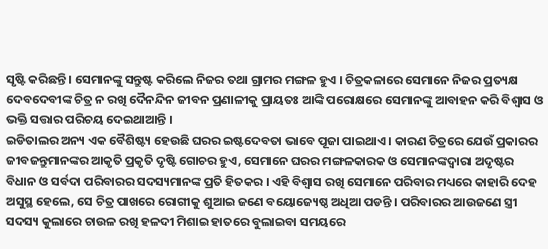ସୃଷ୍ଟି କରିଛନ୍ତି । ସେମାନଙ୍କୁ ସନ୍ତୁଷ୍ଟ କରିଲେ ନିଜର ତଥା ଗ୍ରାମର ମଙ୍ଗଳ ହୁଏ । ଚିତ୍ରକଳାରେ ସେମାନେ ନିଜର ପ୍ରତ୍ୟକ୍ଷ ଦେବଦେବୀଙ୍କ ଚିତ୍ର ନ ରଖି ଦୈନନ୍ଦିନ ଜୀବନ ପ୍ରଣାଳୀକୁ ପ୍ରାୟତଃ ଆଙ୍କି ପରୋକ୍ଷରେ ସେମାନଙ୍କୁ ଆବାହନ କରି ବିଶ୍ୱାସ ଓ ଭକ୍ତି ସତ୍ତାର ପରିଚୟ ଦେଇଥାଆନ୍ତି ।
ଇଡିତାଲର ଅନ୍ୟ ଏକ ବୈଶିଷ୍ଟ୍ୟ ହେଉଛି ଘରର ଇଷ୍ଟଦେବତା ଭାବେ ପୂଜା ପାଇଥାଏ । କାରଣ ଚିତ୍ରରେ ଯେଉଁ ପ୍ରକାରର ଜୀବଜନ୍ତୁମାନଙ୍କର ଆକୃତି ପ୍ରକୃତି ଦୃଷ୍ଟି ଗୋଚର ହୁଏ, ସେମାନେ ଘରର ମଙ୍ଗଳକାରକ ଓ ସେମାନଙ୍କଦ୍ୱାରା ଅଦୃଷ୍ଟର ବିଧାନ ଓ ସର୍ବଦା ପରିବାରର ସଦସ୍ୟମାନଙ୍କ ପ୍ରତି ହିତକର । ଏହି ବିଶ୍ୱାସ ରଖି ସେମାନେ ପରିବାର ମଧ୍ୟରେ କାହାରି ଦେହ ଅସୁସ୍ଥ ହେଲେ, ସେ ଚିତ୍ର ପାଖରେ ରୋଗୀକୁ ଶୁଆଇ ଜଣେ ବୟୋଜ୍ୟେଷ୍ଠ ଅଧିଆ ପଡନ୍ତି । ପରିବାରର ଆଉଜଣେ ସ୍ତ୍ରୀ ସଦସ୍ୟ କୁଲାରେ ଚାଉଳ ରଖି ହଳଦୀ ମିଶାଇ ହାତରେ ବୁଲାଇବା ସମୟରେ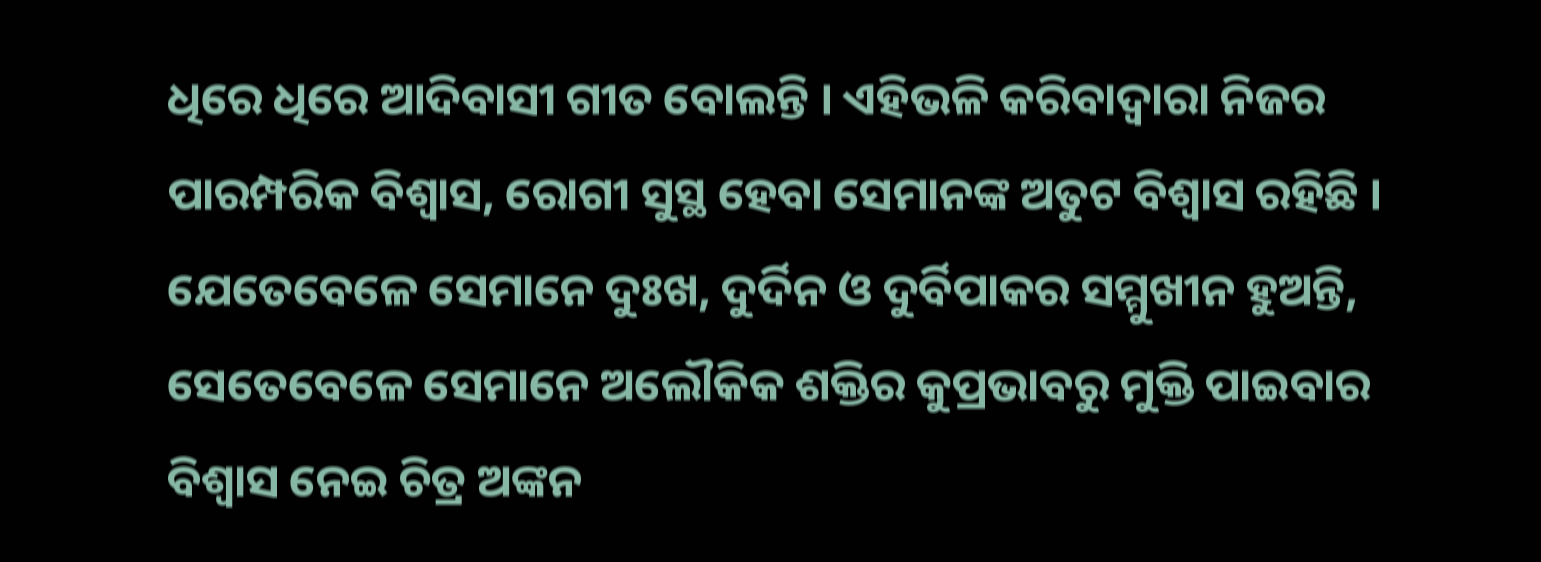ଧିରେ ଧିରେ ଆଦିବାସୀ ଗୀତ ବୋଲନ୍ତି । ଏହିଭଳି କରିବାଦ୍ୱାରା ନିଜର ପାରମ୍ପରିକ ବିଶ୍ୱାସ, ରୋଗୀ ସୁସ୍ଥ ହେବା ସେମାନଙ୍କ ଅତୁଟ ବିଶ୍ୱାସ ରହିଛି । ଯେତେବେଳେ ସେମାନେ ଦୁଃଖ, ଦୁର୍ଦିନ ଓ ଦୁର୍ବିପାକର ସମ୍ମୁଖୀନ ହୁଅନ୍ତି, ସେତେବେଳେ ସେମାନେ ଅଲୌକିକ ଶକ୍ତିର କୁପ୍ରଭାବରୁ ମୁକ୍ତି ପାଇବାର ବିଶ୍ୱାସ ନେଇ ଚିତ୍ର ଅଙ୍କନ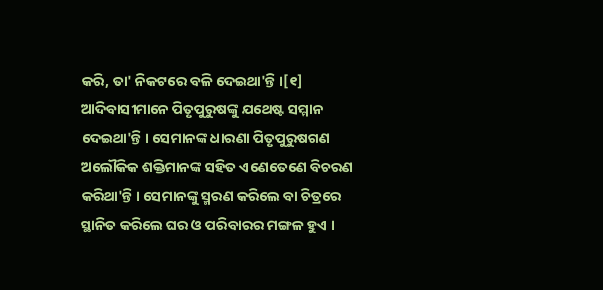କରି, ତା' ନିକଟରେ ବଳି ଦେଇଥା'ନ୍ତି ।[୧]
ଆଦିବାସୀମାନେ ପିତୃପୁରୁଷଙ୍କୁ ଯଥେଷ୍ଟ ସମ୍ମାନ ଦେଇଥା'ନ୍ତି । ସେମାନଙ୍କ ଧାରଣା ପିତୃପୁରୁଷଗଣ ଅଲୌକିକ ଶକ୍ତିମାନଙ୍କ ସହିତ ଏଣେତେଣେ ବିଚରଣ କରିଥା'ନ୍ତି । ସେମାନଙ୍କୁ ସ୍ମରଣ କରିଲେ ବା ଚିତ୍ରରେ ସ୍ଥାନିତ କରିଲେ ଘର ଓ ପରିବାରର ମଙ୍ଗଳ ହୁଏ ।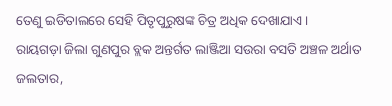ତେଣୁ ଇଡିତାଲରେ ସେହି ପିତୃପୁରୁଷଙ୍କ ଚିତ୍ର ଅଧିକ ଦେଖାଯାଏ ।
ରାୟଗଡ଼ା ଜିଲା ଗୁଣପୁର ବ୍ଲକ ଅନ୍ତର୍ଗତ ଲାଞ୍ଜିଆ ସଉରା ବସତି ଅଞ୍ଚଳ ଅର୍ଥାତ ଜଲତାର,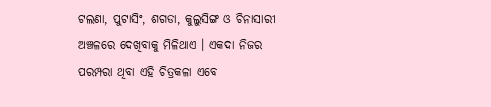ଟଲଣା, ପୁଟାସିଂ, ଶଗଡା, କୁଲୁସିଙ୍ଗ ଓ ଚିନାସାରୀ ଅଞ୍ଚଳରେ ଦେଖିବାକୁ ମିଳିଥାଏ । ଏକଦା ନିଜର ପରମ୍ପରା ଥିବା ଏହି ଚିତ୍ରକଳା ଏବେ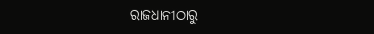ରାଜଧାନୀଠାରୁ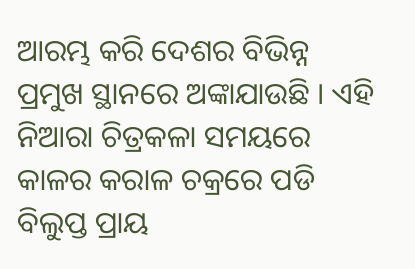ଆରମ୍ଭ କରି ଦେଶର ବିଭିନ୍ନ ପ୍ରମୁଖ ସ୍ଥାନରେ ଅଙ୍କାଯାଉଛି । ଏହି ନିଆରା ଚିତ୍ରକଳା ସମୟରେ କାଳର କରାଳ ଚକ୍ରରେ ପଡି ବିଲୁପ୍ତ ପ୍ରାୟ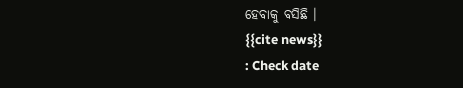ହେବାକୁ ବସିଛି ।
{{cite news}}
: Check date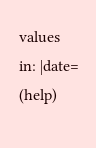values in: |date=
(help)